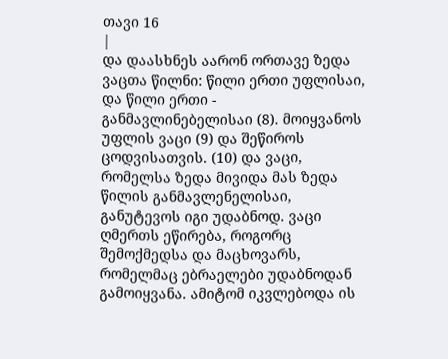თავი 16
|
და დაასხნეს აარონ ორთავე ზედა ვაცთა წილნი: წილი ერთი უფლისაი, და წილი ერთი - განმავლინებელისაი (8). მოიყვანოს უფლის ვაცი (9) და შეწიროს ცოდვისათვის. (10) და ვაცი, რომელსა ზედა მივიდა მას ზედა წილის განმავლენელისაი, განუტევოს იგი უდაბნოდ. ვაცი ღმერთს ეწირება, როგორც შემოქმედსა და მაცხოვარს, რომელმაც ებრაელები უდაბნოდან გამოიყვანა. ამიტომ იკვლებოდა ის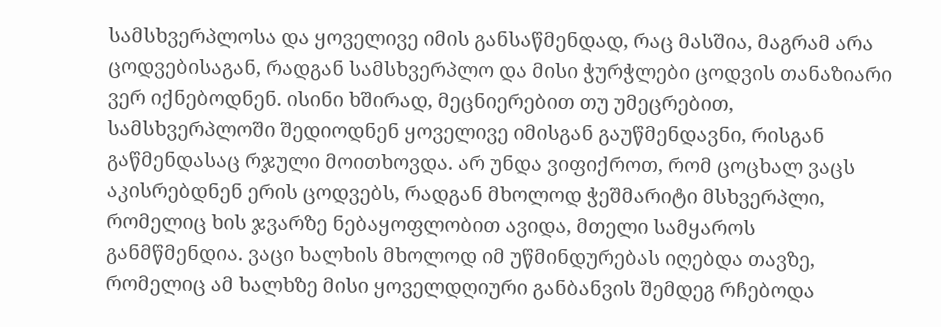სამსხვერპლოსა და ყოველივე იმის განსაწმენდად, რაც მასშია, მაგრამ არა ცოდვებისაგან, რადგან სამსხვერპლო და მისი ჭურჭლები ცოდვის თანაზიარი ვერ იქნებოდნენ. ისინი ხშირად, მეცნიერებით თუ უმეცრებით, სამსხვერპლოში შედიოდნენ ყოველივე იმისგან გაუწმენდავნი, რისგან გაწმენდასაც რჯული მოითხოვდა. არ უნდა ვიფიქროთ, რომ ცოცხალ ვაცს აკისრებდნენ ერის ცოდვებს, რადგან მხოლოდ ჭეშმარიტი მსხვერპლი, რომელიც ხის ჯვარზე ნებაყოფლობით ავიდა, მთელი სამყაროს განმწმენდია. ვაცი ხალხის მხოლოდ იმ უწმინდურებას იღებდა თავზე, რომელიც ამ ხალხზე მისი ყოველდღიური განბანვის შემდეგ რჩებოდა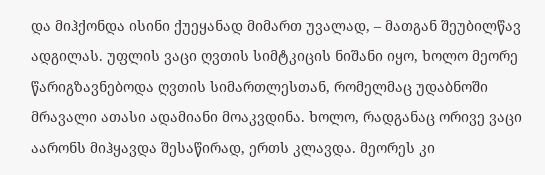და მიჰქონდა ისინი ქუეყანად მიმართ უვალად, – მათგან შეუბილწავ ადგილას. უფლის ვაცი ღვთის სიმტკიცის ნიშანი იყო, ხოლო მეორე წარიგზავნებოდა ღვთის სიმართლესთან, რომელმაც უდაბნოში მრავალი ათასი ადამიანი მოაკვდინა. ხოლო, რადგანაც ორივე ვაცი აარონს მიჰყავდა შესაწირად, ერთს კლავდა. მეორეს კი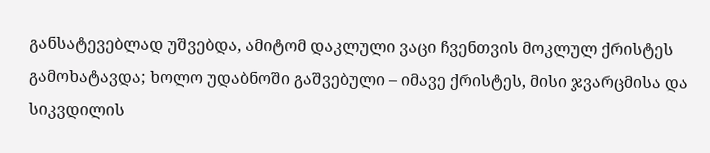განსატევებლად უშვებდა, ამიტომ დაკლული ვაცი ჩვენთვის მოკლულ ქრისტეს გამოხატავდა; ხოლო უდაბნოში გაშვებული – იმავე ქრისტეს, მისი ჯვარცმისა და სიკვდილის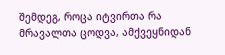შემდეგ, როცა იტვირთა რა მრავალთა ცოდვა, ამქვეყნიდან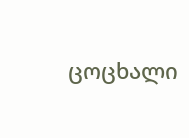ცოცხალი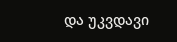და უკვდავი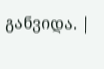განვიდა. |